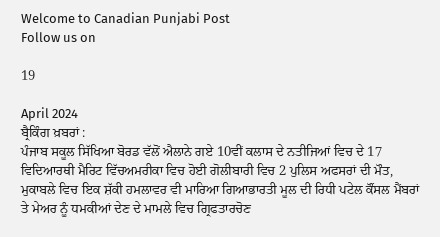Welcome to Canadian Punjabi Post
Follow us on

19

April 2024
ਬ੍ਰੈਕਿੰਗ ਖ਼ਬਰਾਂ :
ਪੰਜਾਬ ਸਕੂਲ ਸਿੱਖਿਆ ਬੋਰਡ ਵੱਲੋਂ ਐਲਾਨੇ ਗਏ 10ਵੀਂ ਕਲਾਸ ਦੇ ਨਤੀਜਿਆਂ ਵਿਚ ਦੇ 17 ਵਿਦਿਆਰਥੀ ਮੈਰਿਟ ਵਿੱਚਅਮਰੀਕਾ ਵਿਚ ਹੋਈ ਗੋਲੀਬਾਰੀ ਵਿਚ 2 ਪੁਲਿਸ ਅਫਸਰਾਂ ਦੀ ਮੌਤ, ਮੁਕਾਬਲੇ ਵਿਚ ਇਕ ਸ਼ੱਕੀ ਹਮਲਾਵਰ ਵੀ ਮਾਰਿਆ ਗਿਆਭਾਰਤੀ ਮੂਲ ਦੀ ਰਿਧੀ ਪਟੇਲ ਕੌਂਸਲ ਮੈਂਬਰਾਂ ਤੇ ਮੇਅਰ ਨੂੰ ਧਮਕੀਆਂ ਦੇਣ ਦੇ ਮਾਮਲੇ ਵਿਚ ਗ੍ਰਿਫਤਾਰਚੋਣ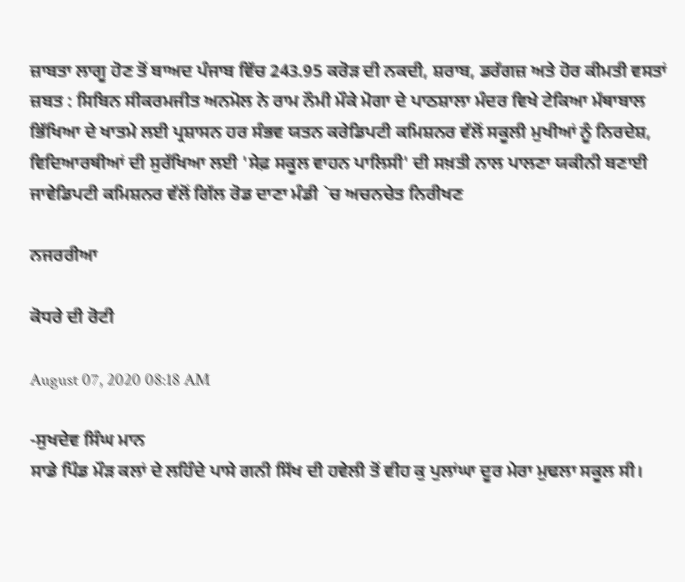ਜ਼ਾਬਤਾ ਲਾਗੂ ਹੋਣ ਤੋਂ ਬਾਅਦ ਪੰਜਾਬ ਵਿੱਚ 243.95 ਕਰੋੜ ਦੀ ਨਕਦੀ, ਸ਼ਰਾਬ, ਡਰੱਗਜ਼ ਅਤੇ ਹੋਰ ਕੀਮਤੀ ਵਸਤਾਂ ਜ਼ਬਤ : ਸਿਬਿਨ ਸੀਕਰਮਜੀਤ ਅਨਮੋਲ ਨੇ ਰਾਮ ਨੌਮੀ ਮੌਕੇ ਮੋਗਾ ਦੇ ਪਾਠਸ਼ਾਲਾ ਮੰਦਰ ਵਿਖੇ ਟੇਕਿਆ ਮੱਥਾਬਾਲ ਭਿੱਖਿਆ ਦੇ ਖਾਤਮੇ ਲਈ ਪ੍ਰਸ਼ਾਸਨ ਹਰ ਸੰਭਵ ਯਤਨ ਕਰੇਡਿਪਟੀ ਕਮਿਸ਼ਨਰ ਵੱਲੋਂ ਸਕੂਲੀ ਮੁਖੀਆਂ ਨੂੰ ਨਿਰਦੇਸ਼, ਵਿਦਿਆਰਥੀਆਂ ਦੀ ਸੁਰੱਖਿਆ ਲਈ 'ਸੇਫ਼ ਸਕੂਲ ਵਾਹਨ ਪਾਲਿਸੀ' ਦੀ ਸਖ਼ਤੀ ਨਾਲ ਪਾਲਣਾ ਯਕੀਨੀ ਬਣਾਈ ਜਾਵੇਡਿਪਟੀ ਕਮਿਸ਼ਨਰ ਵੱਲੋਂ ਗਿੱਲ ਰੋਡ ਦਾਣਾ ਮੰਡੀ `ਚ ਅਚਨਚੇਤ ਨਿਰੀਖਣ

ਨਜਰਰੀਆ

ਕੋਧਰੇ ਦੀ ਰੋਟੀ

August 07, 2020 08:18 AM

-ਸੁਖਦੇਵ ਸਿੰਘ ਮਾਨ
ਸਾਡੇ ਪਿੰਡ ਮੌੜ ਕਲਾਂ ਦੇ ਲਹਿੰਦੇ ਪਾਸੇ ਗਨੀ ਸਿੱਖ ਦੀ ਹਵੇਲੀ ਤੋਂ ਵੀਹ ਕੁ ਪੁਲਾਂਘਾ ਦੂਰ ਮੇਰਾ ਮੁਢਲਾ ਸਕੂਲ ਸੀ।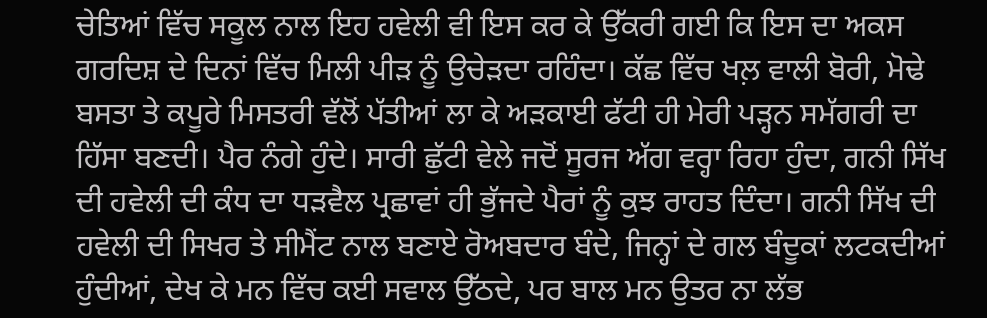ਚੇਤਿਆਂ ਵਿੱਚ ਸਕੂਲ ਨਾਲ ਇਹ ਹਵੇਲੀ ਵੀ ਇਸ ਕਰ ਕੇ ਉੱਕਰੀ ਗਈ ਕਿ ਇਸ ਦਾ ਅਕਸ ਗਰਦਿਸ਼ ਦੇ ਦਿਨਾਂ ਵਿੱਚ ਮਿਲੀ ਪੀੜ ਨੂੰ ਉਚੇੜਦਾ ਰਹਿੰਦਾ। ਕੱਛ ਵਿੱਚ ਖਲ਼ ਵਾਲੀ ਬੋਰੀ, ਮੋਢੇ ਬਸਤਾ ਤੇ ਕਪੂਰੇ ਮਿਸਤਰੀ ਵੱਲੋਂ ਪੱਤੀਆਂ ਲਾ ਕੇ ਅੜਕਾਈ ਫੱਟੀ ਹੀ ਮੇਰੀ ਪੜ੍ਹਨ ਸਮੱਗਰੀ ਦਾ ਹਿੱਸਾ ਬਣਦੀ। ਪੈਰ ਨੰਗੇ ਹੁੰਦੇ। ਸਾਰੀ ਛੁੱਟੀ ਵੇਲੇ ਜਦੋਂ ਸੂਰਜ ਅੱਗ ਵਰ੍ਹਾ ਰਿਹਾ ਹੁੰਦਾ, ਗਨੀ ਸਿੱਖ ਦੀ ਹਵੇਲੀ ਦੀ ਕੰਧ ਦਾ ਧੜਵੈਲ ਪ੍ਰਛਾਵਾਂ ਹੀ ਭੁੱਜਦੇ ਪੈਰਾਂ ਨੂੰ ਕੁਝ ਰਾਹਤ ਦਿੰਦਾ। ਗਨੀ ਸਿੱਖ ਦੀ ਹਵੇਲੀ ਦੀ ਸਿਖਰ ਤੇ ਸੀਮੈਂਟ ਨਾਲ ਬਣਾਏ ਰੋਅਬਦਾਰ ਬੰਦੇ, ਜਿਨ੍ਹਾਂ ਦੇ ਗਲ ਬੰਦੂਕਾਂ ਲਟਕਦੀਆਂ ਹੁੰਦੀਆਂ, ਦੇਖ ਕੇ ਮਨ ਵਿੱਚ ਕਈ ਸਵਾਲ ਉੱਠਦੇ, ਪਰ ਬਾਲ ਮਨ ਉਤਰ ਨਾ ਲੱਭ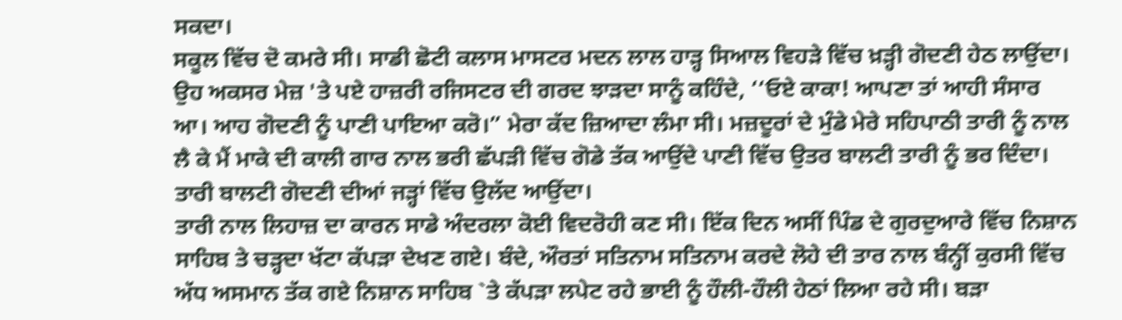ਸਕਦਾ।
ਸਕੂਲ ਵਿੱਚ ਦੋ ਕਮਰੇ ਸੀ। ਸਾਡੀ ਛੋਟੀ ਕਲਾਸ ਮਾਸਟਰ ਮਦਨ ਲਾਲ ਹਾੜ੍ਹ ਸਿਆਲ ਵਿਹੜੇ ਵਿੱਚ ਖ਼ੜ੍ਹੀ ਗੋਦਣੀ ਹੇਠ ਲਾਉਂਦਾ। ਉਹ ਅਕਸਰ ਮੇਜ਼ 'ਤੇ ਪਏ ਹਾਜ਼ਰੀ ਰਜਿਸਟਰ ਦੀ ਗਰਦ ਝਾੜਦਾ ਸਾਨੂੰ ਕਹਿੰਦੇ, ‘‘ਓਏ ਕਾਕਾ! ਆਪਣਾ ਤਾਂ ਆਹੀ ਸੰਸਾਰ ਆ। ਆਹ ਗੋਦਣੀ ਨੂੰ ਪਾਣੀ ਪਾਇਆ ਕਰੋ।” ਮੇਰਾ ਕੱਦ ਜ਼ਿਆਦਾ ਲੰਮਾ ਸੀ। ਮਜ਼ਦੂਰਾਂ ਦੇ ਮੁੰਡੇ ਮੇਰੇ ਸਹਿਪਾਠੀ ਤਾਰੀ ਨੂੰ ਨਾਲ ਲੈ ਕੇ ਮੈਂ ਮਾਕੇ ਦੀ ਕਾਲੀ ਗਾਰ ਨਾਲ ਭਰੀ ਛੱਪੜੀ ਵਿੱਚ ਗੋਡੇ ਤੱਕ ਆਉਂਦੇ ਪਾਣੀ ਵਿੱਚ ਉਤਰ ਬਾਲਟੀ ਤਾਰੀ ਨੂੰ ਭਰ ਦਿੰਦਾ। ਤਾਰੀ ਬਾਲਟੀ ਗੋਦਣੀ ਦੀਆਂ ਜੜ੍ਹਾਂ ਵਿੱਚ ਉਲੱਦ ਆਉਂਦਾ।
ਤਾਰੀ ਨਾਲ ਲਿਹਾਜ਼ ਦਾ ਕਾਰਨ ਸਾਡੇ ਅੰਦਰਲਾ ਕੋਈ ਵਿਦਰੋਹੀ ਕਣ ਸੀ। ਇੱਕ ਦਿਨ ਅਸੀਂ ਪਿੰਡ ਦੇ ਗੁਰਦੁਆਰੇ ਵਿੱਚ ਨਿਸ਼ਾਨ ਸਾਹਿਬ ਤੇ ਚੜ੍ਹਦਾ ਖੱਟਾ ਕੱਪੜਾ ਦੇਖਣ ਗਏ। ਬੰਦੇ, ਔਰਤਾਂ ਸਤਿਨਾਮ ਸਤਿਨਾਮ ਕਰਦੇ ਲੋਹੇ ਦੀ ਤਾਰ ਨਾਲ ਬੰਨ੍ਹੀਂ ਕੁਰਸੀ ਵਿੱਚ ਅੱਧ ਅਸਮਾਨ ਤੱਕ ਗਏ ਨਿਸ਼ਾਨ ਸਾਹਿਬ `ਤੇ ਕੱਪੜਾ ਲਪੇਟ ਰਹੇ ਭਾਈ ਨੂੰ ਹੌਲੀ-ਹੌਲੀ ਹੇਠਾਂ ਲਿਆ ਰਹੇ ਸੀ। ਬੜਾ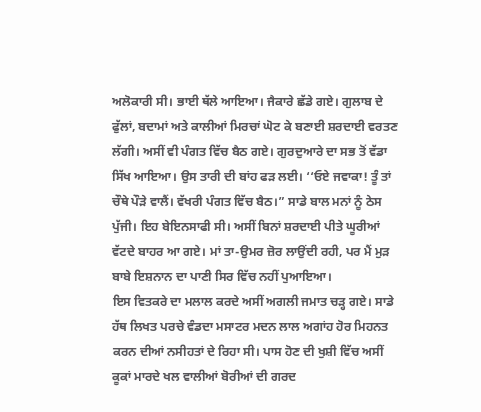ਅਲੋਕਾਰੀ ਸੀ। ਭਾਈ ਥੱਲੇ ਆਇਆ। ਜੈਕਾਰੇ ਛੱਡੇ ਗਏ। ਗੁਲਾਬ ਦੇ ਫੁੱਲਾਂ, ਬਦਾਮਾਂ ਅਤੇ ਕਾਲੀਆਂ ਮਿਰਚਾਂ ਘੋਟ ਕੇ ਬਣਾਈ ਸ਼ਰਦਾਈ ਵਰਤਣ ਲੱਗੀ। ਅਸੀਂ ਵੀ ਪੰਗਤ ਵਿੱਚ ਬੈਠ ਗਏ। ਗੁਰਦੁਆਰੇ ਦਾ ਸਭ ਤੋਂ ਵੱਡਾ ਸਿੱਖ ਆਇਆ। ਉਸ ਤਾਰੀ ਦੀ ਬਾਂਹ ਫੜ ਲਈ। ‘‘ਓਏ ਜਵਾਕਾ! ਤੂੰ ਤਾਂ ਚੌਥੇ ਪੌੜੇ ਵਾਲੈਂ। ਵੱਖਰੀ ਪੰਗਤ ਵਿੱਚ ਬੈਠ।” ਸਾਡੇ ਬਾਲ ਮਨਾਂ ਨੂੰ ਠੇਸ ਪੁੱਜੀ। ਇਹ ਬੇਇਨਸਾਫੀ ਸੀ। ਅਸੀਂ ਬਿਨਾਂ ਸ਼ਰਦਾਈ ਪੀਤੇ ਘੂਰੀਆਂ ਵੱਟਦੇ ਬਾਹਰ ਆ ਗਏ। ਮਾਂ ਤਾ-ਉਮਰ ਜ਼ੋਰ ਲਾਉਂਦੀ ਰਹੀ, ਪਰ ਮੈਂ ਮੁੜ ਬਾਬੇ ਇਸ਼ਨਾਨ ਦਾ ਪਾਣੀ ਸਿਰ ਵਿੱਚ ਨਹੀਂ ਪੁਆਇਆ।
ਇਸ ਵਿਤਕਰੇ ਦਾ ਮਲਾਲ ਕਰਦੇ ਅਸੀਂ ਅਗਲੀ ਜਮਾਤ ਚੜ੍ਹ ਗਏ। ਸਾਡੇ ਹੱਥ ਲਿਖਤ ਪਰਚੇ ਵੰਡਦਾ ਮਸਾਟਰ ਮਦਨ ਲਾਲ ਅਗਾਂਹ ਹੋਰ ਮਿਹਨਤ ਕਰਨ ਦੀਆਂ ਨਸੀਹਤਾਂ ਦੇ ਰਿਹਾ ਸੀ। ਪਾਸ ਹੋਣ ਦੀ ਖੁਸ਼ੀ ਵਿੱਚ ਅਸੀਂ ਕੂਕਾਂ ਮਾਰਦੇ ਖਲ ਵਾਲੀਆਂ ਬੋਰੀਆਂ ਦੀ ਗਰਦ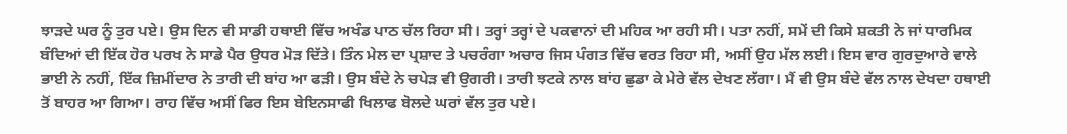ਝਾੜਦੇ ਘਰ ਨੂੰ ਤੁਰ ਪਏ। ਉਸ ਦਿਨ ਵੀ ਸਾਡੀ ਹਥਾਈ ਵਿੱਚ ਅਖੰਡ ਪਾਠ ਚੱਲ ਰਿਹਾ ਸੀ। ਤਰ੍ਹਾਂ ਤਰ੍ਹਾਂ ਦੇ ਪਕਵਾਨਾਂ ਦੀ ਮਹਿਕ ਆ ਰਹੀ ਸੀ। ਪਤਾ ਨਹੀਂ, ਸਮੇਂ ਦੀ ਕਿਸੇ ਸ਼ਕਤੀ ਨੇ ਜਾਂ ਧਾਰਮਿਕ ਬੰਦਿਆਂ ਦੀ ਇੱਕ ਹੋਰ ਪਰਖ ਨੇ ਸਾਡੇ ਪੈਰ ਉਧਰ ਮੋੜ ਦਿੱਤੇ। ਤਿੰਨ ਮੇਲ ਦਾ ਪ੍ਰਸ਼ਾਦ ਤੇ ਪਚਰੰਗਾ ਅਚਾਰ ਜਿਸ ਪੰਗਤ ਵਿੱਚ ਵਰਤ ਰਿਹਾ ਸੀ, ਅਸੀਂ ਉਹ ਮੱਲ ਲਈ। ਇਸ ਵਾਰ ਗੁਰਦੁਆਰੇ ਵਾਲੇ ਭਾਈ ਨੇ ਨਹੀਂ, ਇੱਕ ਜ਼ਿਮੀਂਦਾਰ ਨੇ ਤਾਰੀ ਦੀ ਬਾਂਹ ਆ ਫੜੀ। ਉਸ ਬੰਦੇ ਨੇ ਚਪੇੜ ਵੀ ਉਗਰੀ। ਤਾਰੀ ਝਟਕੇ ਨਾਲ ਬਾਂਹ ਛੁਡਾ ਕੇ ਮੇਰੇ ਵੱਲ ਦੇਖਣ ਲੱਗਾ। ਮੈਂ ਵੀ ਉਸ ਬੰਦੇ ਵੱਲ ਨਾਲ ਦੇਖਦਾ ਹਥਾਈ ਤੋਂ ਬਾਹਰ ਆ ਗਿਆ। ਰਾਹ ਵਿੱਚ ਅਸੀਂ ਫਿਰ ਇਸ ਬੇਇਨਸਾਫੀ ਖਿਲਾਫ ਬੋਲਦੇ ਘਰਾਂ ਵੱਲ ਤੁਰ ਪਏ।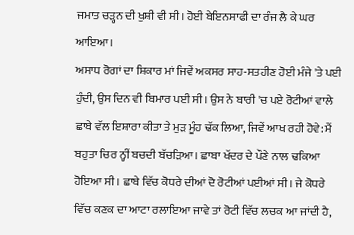ਜਮਾਤ ਚੜ੍ਹਨ ਦੀ ਖੁਸ਼ੀ ਵੀ ਸੀ। ਹੋਈ ਬੇਇਨਸਾਫੀ ਦਾ ਰੰਜ ਲੈ ਕੇ ਘਰ ਆਇਆ।
ਅਸਾਧ ਰੋਗਾਂ ਦਾ ਸ਼ਿਕਾਰ ਮਾਂ ਜਿਵੇਂ ਅਕਸਰ ਸਾਹ-ਸਤਹੀਣ ਹੋਈ ਮੰਜੇ 'ਤੇ ਪਈ ਹੁੰਦੀ, ਉਸ ਦਿਨ ਵੀ ਬਿਮਾਰ ਪਈ ਸੀ। ਉਸ ਨੇ ਬਾਰੀ 'ਚ ਪਏ ਰੋਟੀਆਂ ਵਾਲੇ ਛਾਬੇ ਵੱਲ ਇਸ਼ਾਰਾ ਕੀਤਾ ਤੇ ਮੁੜ ਮੂੰਹ ਢੱਕ ਲਿਆ, ਜਿਵੇਂ ਆਖ ਰਹੀ ਹੋਵੇ: ਮੈਂ ਬਹੁਤਾ ਚਿਰ ਨ੍ਹੀਂ ਬਚਦੀ ਬੱਚੜਿਆ। ਛਾਬਾ ਖੱਦਰ ਦੇ ਪੌਣੇ ਨਾਲ ਢਕਿਆ ਹੋਇਆ ਸੀ। ਛਾਬੇ ਵਿੱਚ ਕੋਧਰੇ ਦੀਆਂ ਦੋ ਰੋਟੀਆਂ ਪਈਆਂ ਸੀ। ਜੇ ਕੋਧਰੇ ਵਿੱਚ ਕਣਕ ਦਾ ਆਟਾ ਰਲਾਇਆ ਜਾਵੇ ਤਾਂ ਰੋਟੀ ਵਿੱਚ ਲਚਕ ਆ ਜਾਂਦੀ ਹੈ,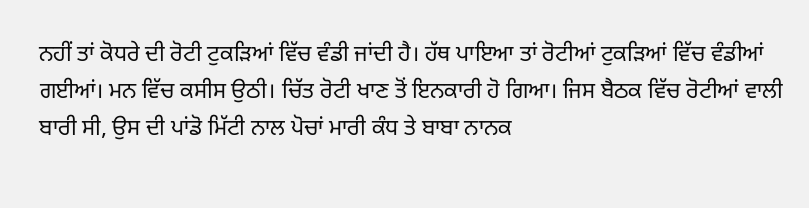ਨਹੀਂ ਤਾਂ ਕੋਧਰੇ ਦੀ ਰੋਟੀ ਟੁਕੜਿਆਂ ਵਿੱਚ ਵੰਡੀ ਜਾਂਦੀ ਹੈ। ਹੱਥ ਪਾਇਆ ਤਾਂ ਰੋਟੀਆਂ ਟੁਕੜਿਆਂ ਵਿੱਚ ਵੰਡੀਆਂ ਗਈਆਂ। ਮਨ ਵਿੱਚ ਕਸੀਸ ਉਠੀ। ਚਿੱਤ ਰੋਟੀ ਖਾਣ ਤੋਂ ਇਨਕਾਰੀ ਹੋ ਗਿਆ। ਜਿਸ ਬੈਠਕ ਵਿੱਚ ਰੋਟੀਆਂ ਵਾਲੀ ਬਾਰੀ ਸੀ, ਉਸ ਦੀ ਪਾਂਡੋ ਮਿੱਟੀ ਨਾਲ ਪੋਚਾਂ ਮਾਰੀ ਕੰਧ ਤੇ ਬਾਬਾ ਨਾਨਕ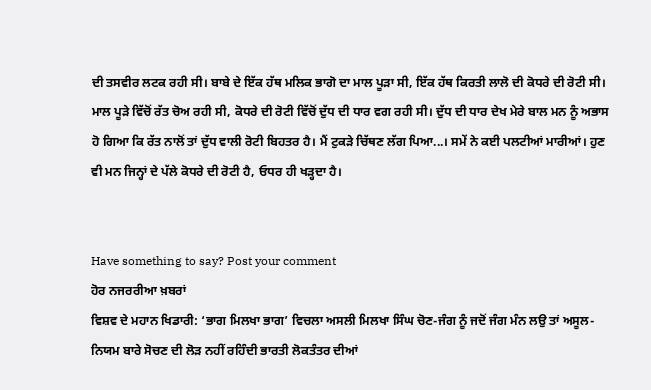ਦੀ ਤਸਵੀਰ ਲਟਕ ਰਹੀ ਸੀ। ਬਾਬੇ ਦੇ ਇੱਕ ਹੱਥ ਮਲਿਕ ਭਾਗੋ ਦਾ ਮਾਲ ਪੂੜਾ ਸੀ, ਇੱਕ ਹੱਥ ਕਿਰਤੀ ਲਾਲੋ ਦੀ ਕੋਧਰੇ ਦੀ ਰੋਟੀ ਸੀ। ਮਾਲ ਪੂੜੇ ਵਿੱਚੋਂ ਰੱਤ ਚੋਅ ਰਹੀ ਸੀ, ਕੋਧਰੇ ਦੀ ਰੋਟੀ ਵਿੱਚੋਂ ਦੁੱਧ ਦੀ ਧਾਰ ਵਗ ਰਹੀ ਸੀ। ਦੁੱਧ ਦੀ ਧਾਰ ਦੇਖ ਮੇਰੇ ਬਾਲ ਮਨ ਨੂੰ ਅਭਾਸ ਹੋ ਗਿਆ ਕਿ ਰੱਤ ਨਾਲੋਂ ਤਾਂ ਦੁੱਧ ਵਾਲੀ ਰੋਟੀ ਬਿਹਤਰ ਹੈ। ਮੈਂ ਟੁਕੜੇ ਚਿੱਥਣ ਲੱਗ ਪਿਆ...। ਸਮੇਂ ਨੇ ਕਈ ਪਲਟੀਆਂ ਮਾਰੀਆਂ। ਹੁਣ ਵੀ ਮਨ ਜਿਨ੍ਹਾਂ ਦੇ ਪੱਲੇ ਕੋਧਰੇ ਦੀ ਰੋਟੀ ਹੈ, ਓਧਰ ਹੀ ਖੜ੍ਹਦਾ ਹੈ।


Have something to say? Post your comment
ਹੋਰ ਨਜਰਰੀਆ ਖ਼ਬਰਾਂ
ਵਿਸ਼ਵ ਦੇ ਮਹਾਨ ਖਿਡਾਰੀ: ‘ਭਾਗ ਮਿਲਖਾ ਭਾਗ’ ਵਿਚਲਾ ਅਸਲੀ ਮਿਲਖਾ ਸਿੰਘ ਚੋਣ-ਜੰਗ ਨੂੰ ਜਦੋਂ ਜੰਗ ਮੰਨ ਲਉ ਤਾਂ ਅਸੂਲ-ਨਿਯਮ ਬਾਰੇ ਸੋਚਣ ਦੀ ਲੋੜ ਨਹੀਂ ਰਹਿੰਦੀ ਭਾਰਤੀ ਲੋਕਤੰਤਰ ਦੀਆਂ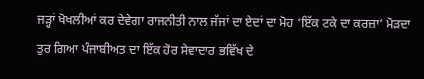ਜੜ੍ਹਾਂ ਖੋਖਲੀਆਂ ਕਰ ਦੇਵੇਗਾ ਰਾਜਨੀਤੀ ਨਾਲ ਜੱਜਾਂ ਦਾ ਏਦਾਂ ਦਾ ਮੋਹ ‘ਇੱਕ ਟਕੇ ਦਾ ਕਰਜ਼ਾ’ ਮੋੜਦਾ ਤੁਰ ਗਿਆ ਪੰਜਾਬੀਅਤ ਦਾ ਇੱਕ ਹੋਰ ਸੇਵਾਦਾਰ ਭਵਿੱਖ ਦੇ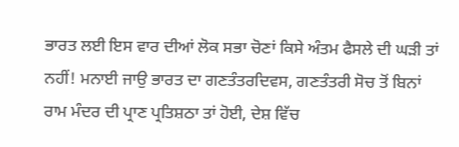ਭਾਰਤ ਲਈ ਇਸ ਵਾਰ ਦੀਆਂ ਲੋਕ ਸਭਾ ਚੋਣਾਂ ਕਿਸੇ ਅੰਤਮ ਫੈਸਲੇ ਦੀ ਘੜੀ ਤਾਂ ਨਹੀਂ! ਮਨਾਈ ਜਾਉ ਭਾਰਤ ਦਾ ਗਣਤੰਤਰਦਿਵਸ, ਗਣਤੰਤਰੀ ਸੋਚ ਤੋਂ ਬਿਨਾਂ ਰਾਮ ਮੰਦਰ ਦੀ ਪ੍ਰਾਣ ਪ੍ਰਤਿਸ਼ਠਾ ਤਾਂ ਹੋਈ, ਦੇਸ਼ ਵਿੱਚ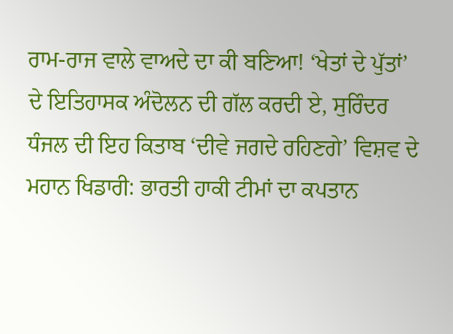ਰਾਮ-ਰਾਜ ਵਾਲੇ ਵਾਅਦੇ ਦਾ ਕੀ ਬਣਿਆ! ‘ਖੇਤਾਂ ਦੇ ਪੁੱਤਾਂ’ ਦੇ ਇਤਿਹਾਸਕ ਅੰਦੋਲਨ ਦੀ ਗੱਲ ਕਰਦੀ ਏ, ਸੁਰਿੰਦਰ ਧੰਜਲ ਦੀ ਇਹ ਕਿਤਾਬ ‘ਦੀਵੇ ਜਗਦੇ ਰਹਿਣਗੇ’ ਵਿਸ਼ਵ ਦੇ ਮਹਾਨ ਖਿਡਾਰੀ: ਭਾਰਤੀ ਹਾਕੀ ਟੀਮਾਂ ਦਾ ਕਪਤਾਨ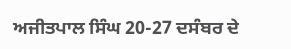ਅਜੀਤਪਾਲ ਸਿੰਘ 20-27 ਦਸੰਬਰ ਦੇ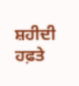ਸ਼ਹੀਦੀ ਹਫ਼ਤੇ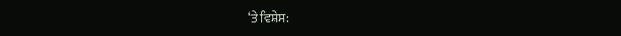‘ਤੇ ਵਿਸ਼ੇਸ: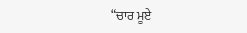“ਚਾਰ ਮੂਏ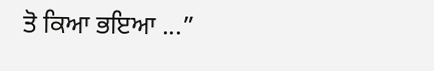ਤੋ ਕਿਆ ਭਇਆ ...”